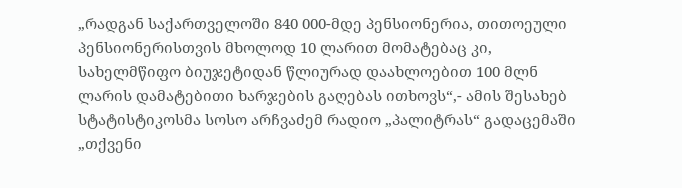„რადგან საქართველოში 840 000-მდე პენსიონერია, თითოეული პენსიონერისთვის მხოლოდ 10 ლარით მომატებაც კი, სახელმწიფო ბიუჯეტიდან წლიურად დაახლოებით 100 მლნ ლარის დამატებითი ხარჯების გაღებას ითხოვს“,- ამის შესახებ სტატისტიკოსმა სოსო არჩვაძემ რადიო „პალიტრას“ გადაცემაში „თქვენი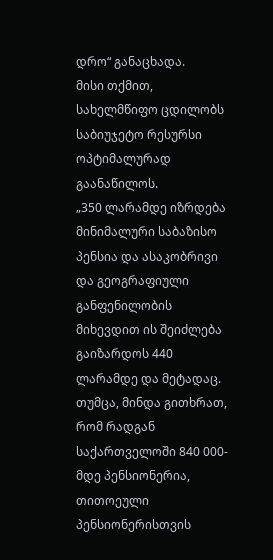დრო“ განაცხადა.
მისი თქმით, სახელმწიფო ცდილობს საბიუჯეტო რესურსი ოპტიმალურად გაანაწილოს.
„350 ლარამდე იზრდება მინიმალური საბაზისო პენსია და ასაკობრივი და გეოგრაფიული განფენილობის მიხევდით ის შეიძლება გაიზარდოს 440 ლარამდე და მეტადაც. თუმცა, მინდა გითხრათ, რომ რადგან საქართველოში 840 000-მდე პენსიონერია, თითოეული პენსიონერისთვის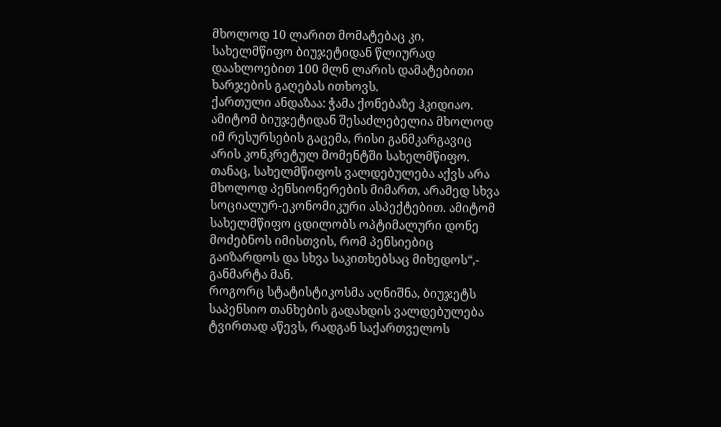მხოლოდ 10 ლარით მომატებაც კი, სახელმწიფო ბიუჯეტიდან წლიურად დაახლოებით 100 მლნ ლარის დამატებითი ხარჯების გაღებას ითხოვს.
ქართული ანდაზაა: ჭამა ქონებაზე ჰკიდიაო. ამიტომ ბიუჯეტიდან შესაძლებელია მხოლოდ იმ რესურსების გაცემა, რისი განმკარგავიც არის კონკრეტულ მომენტში სახელმწიფო. თანაც, სახელმწიფოს ვალდებულება აქვს არა მხოლოდ პენსიონერების მიმართ, არამედ სხვა სოციალურ-ეკონომიკური ასპექტებით. ამიტომ სახელმწიფო ცდილობს ოპტიმალური დონე მოძებნოს იმისთვის, რომ პენსიებიც გაიზარდოს და სხვა საკითხებსაც მიხედოს“,- განმარტა მან.
როგორც სტატისტიკოსმა აღნიშნა, ბიუჯეტს საპენსიო თანხების გადახდის ვალდებულება ტვირთად აწევს, რადგან საქართველოს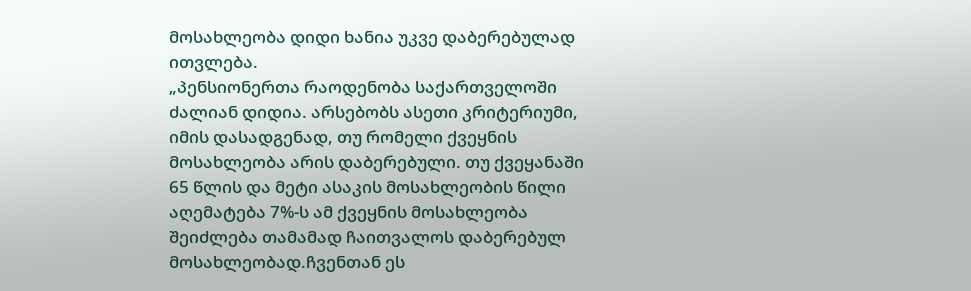მოსახლეობა დიდი ხანია უკვე დაბერებულად ითვლება.
„პენსიონერთა რაოდენობა საქართველოში ძალიან დიდია. არსებობს ასეთი კრიტერიუმი, იმის დასადგენად, თუ რომელი ქვეყნის მოსახლეობა არის დაბერებული. თუ ქვეყანაში 65 წლის და მეტი ასაკის მოსახლეობის წილი აღემატება 7%-ს ამ ქვეყნის მოსახლეობა შეიძლება თამამად ჩაითვალოს დაბერებულ მოსახლეობად.ჩვენთან ეს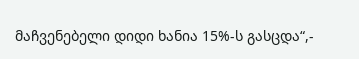მაჩვენებელი დიდი ხანია 15%-ს გასცდა“,-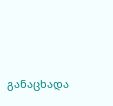განაცხადა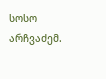სოსო არჩვაძემ.